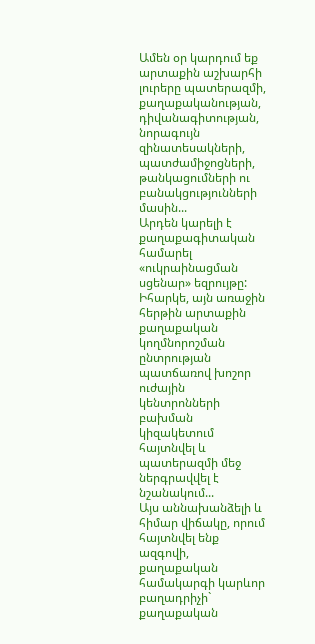Ամեն օր կարդում եք արտաքին աշխարհի լուրերը պատերազմի, քաղաքականության, դիվանագիտության, նորագույն զինատեսակների, պատժամիջոցների, թանկացումների ու բանակցությունների մասին...
Արդեն կարելի է քաղաքագիտական համարել «ուկրաինացման սցենար» եզրույթը: Իհարկե, այն առաջին հերթին արտաքին քաղաքական կողմնորոշման ընտրության պատճառով խոշոր ուժային կենտրոնների բախման կիզակետում հայտնվել և պատերազմի մեջ ներգրավվել է նշանակում...
Այս աննախանձելի և հիմար վիճակը, որում հայտնվել ենք ազգովի, քաղաքական համակարգի կարևոր բաղադրիչի` քաղաքական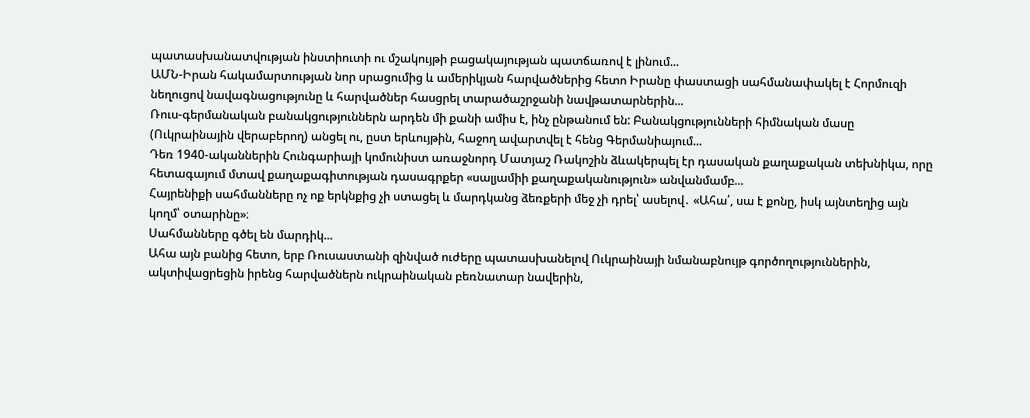պատասխանատվության ինստիուտի ու մշակույթի բացակայության պատճառով է լինում...
ԱՄՆ-Իրան հակամարտության նոր սրացումից և ամերիկյան հարվածներից հետո Իրանը փաստացի սահմանափակել է Հորմուզի նեղուցով նավագնացությունը և հարվածներ հասցրել տարածաշրջանի նավթատարներին...
Ռուս-գերմանական բանակցություններն արդեն մի քանի ամիս է, ինչ ընթանում են: Բանակցությունների հիմնական մասը (Ուկրաինային վերաբերող) անցել ու, ըստ երևույթին, հաջող ավարտվել է հենց Գերմանիայում...
Դեռ 1940-ականներին Հունգարիայի կոմունիստ առաջնորդ Մատյաշ Ռակոշին ձևակերպել էր դասական քաղաքական տեխնիկա, որը հետագայում մտավ քաղաքագիտության դասագրքեր «սալյամիի քաղաքականություն» անվանմամբ...
Հայրենիքի սահմանները ոչ ոք երկնքից չի ստացել և մարդկանց ձեռքերի մեջ չի դրել՝ ասելով․ «Ահա՛, սա է քոնը, իսկ այնտեղից այն կողմ՝ օտարինը»։
Սահմանները գծել են մարդիկ...
Ահա այն բանից հետո, երբ Ռուսաստանի զինված ուժերը պատասխանելով Ուկրաինայի նմանաբնույթ գործողություններին, ակտիվացրեցին իրենց հարվածներն ուկրաինական բեռնատար նավերին,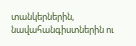տանկերներին, նավահանգիստներին ու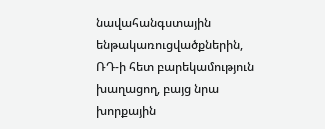նավահանգստային ենթակառուցվածքներին, ՌԴ-ի հետ բարեկամություն խաղացող, բայց նրա խորքային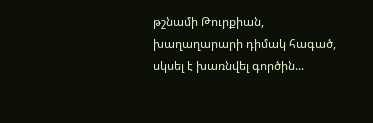թշնամի Թուրքիան, խաղաղարարի դիմակ հագած, սկսել է խառնվել գործին...